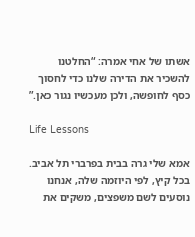אשתו של אחי אמרה: “החלטנו להשכיר את הדירה שלנו כדי לחסוך כסף לחופשה, ולכן מעכשיו נגור כאן.”

Life Lessons

אמא שלי גרה בבית בפרברי תל אביב. בכל קיץ, לפי היוזמה שלה, אנחנו נוסעים לשם משפצים, משקים את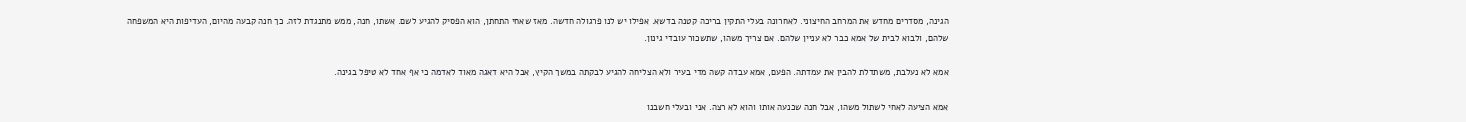הגינה, מסדרים מחדש את המרחב החיצוני. לאחרונה בעלי התקין בריכה קטנה בדשא. אפילו יש לנו פרגולה חדשה. מאז שאחי התחתן, הוא הפסיק להגיע לשם. אשתו, חנה, ממש מתנגדת לזה. כך חנה קבעה מהיום, העדיפות היא המשפחה שלהם, ולבוא לבית של אמא כבר לא עניין שלהם. אם צריך משהו, שתשכור עובדי גינון.

אמא לא נעלבת, משתדלת להבין את עמדתה. הפעם, אמא עבדה קשה מדי בעיר ולא הצליחה להגיע לבקתה במשך הקיץ, אבל היא דאגה מאוד לאדמה כי אף אחד לא טיפל בגינה.

אמא הציעה לאחי לשתול משהו, אבל חנה שכנעה אותו והוא לא רצה. אני ובעלי חשבנו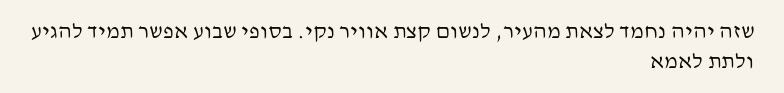שזה יהיה נחמד לצאת מהעיר, לנשום קצת אוויר נקי. בסופי שבוע אפשר תמיד להגיע ולתת לאמא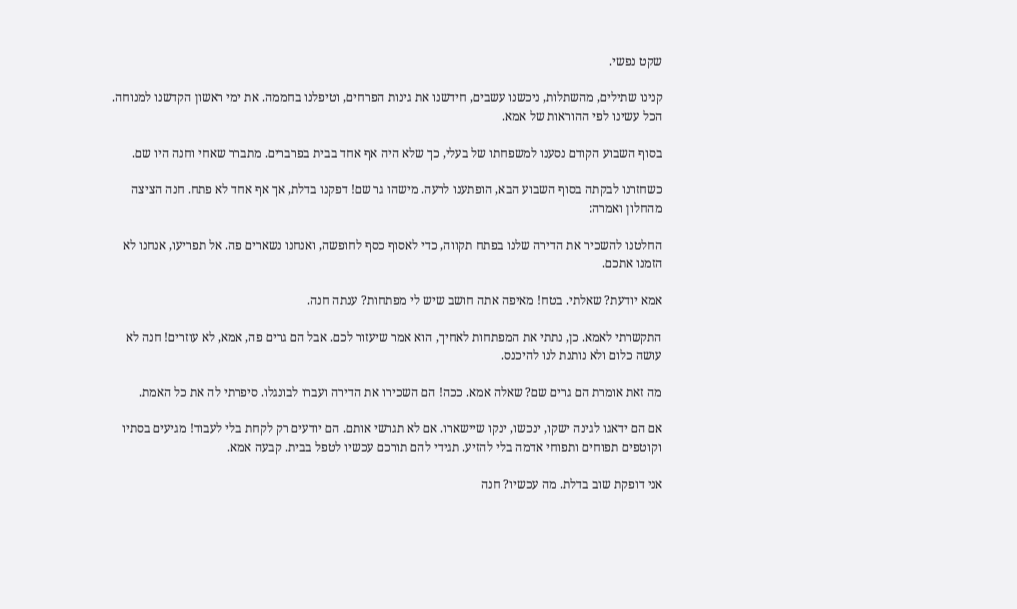שקט נפשי.

קנינו שתילים, מהשתלות, ניכשנו עשבים, חידשנו את גינות הפרחים, וטיפלנו בחממה. את ימי ראשון הקדשנו למנוחה. הכל עשינו לפי ההוראות של אמא.

בסוף השבוע הקודם נסענו למשפחתו של בעלי, כך שלא היה אף אחד בבית בפרברים. מתברר שאחי וחנה היו שם.

כשחזרנו לבקתה בסוף השבוע הבא, הופתענו לרעה. מישהו גר שם! דפקנו בדלת, אך אף אחד לא פתח. חנה הציצה מהחלון ואמרה:

החלטנו להשכיר את הדירה שלנו בפתח תקווה, כדי לאסוף כסף לחופשה, ואנחנו נשארים פה. אל תפריעו, אנחנו לא הזמנו אתכם.

אמא יודעת? שאלתי. בטח! מאיפה אתה חושב שיש לי מפתחות? ענתה חנה.

התקשרתי לאמא. כן, נתתי את המפתחות לאחיך, הוא אמר שיעזור לכם. אבל הם גרים פה, אמא, לא עוזרים! חנה לא עושה כלום ולא נותנת לנו להיכנס.

מה זאת אומרת הם גרים שם? שאלה אמא. ככה! הם השכירו את הדירה ועברו לבונגלו. סיפרתי לה את כל האמת.

אם הם ידאגו לגינה ישקו, ינכשו, ינקו שיישארו. אם לא תגרשי אותם. הם יודעים רק לקחת בלי לעבוד! מגיעים בסתיו וקוטפים תפוחים ותפוחי אדמה בלי להזיע. תגידי להם תורכם עכשיו לטפל בבית. קבעה אמא.

אני דופקת שוב בדלת. מה עכשיו? חנה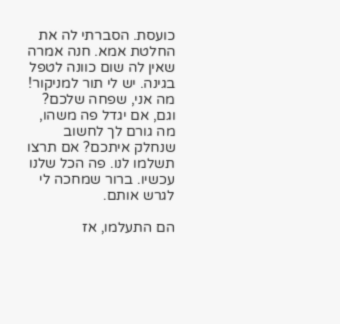כועסת. הסברתי לה את החלטת אמא. חנה אמרה שאין לה שום כוונה לטפל בגינה. יש לי תור למניקור! מה אני, שפחה שלכם? וגם, אם יגדל פה משהו, מה גורם לך לחשוב שנחלק איתכם? אם תרצו תשלמו לנו. פה הכל שלנו עכשיו. ברור שמחכה לי לגרש אותם.

הם התעלמו, אז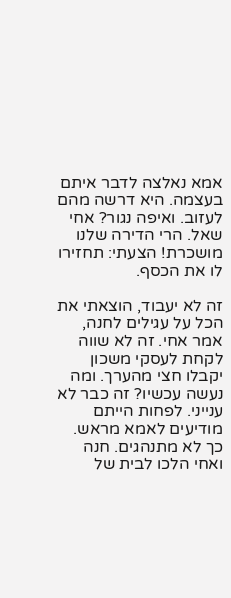אמא נאלצה לדבר איתם בעצמה. היא דרשה מהם לעזוב. ואיפה נגור? אחי שאל. הרי הדירה שלנו מושכרת! הצעתי: תחזירו לו את הכסף.

זה לא יעבוד, הוצאתי את הכל על עגילים לחנה, אמר אחי. זה לא שווה לקחת לעסקי משכון יקבלו חצי מהערך. ומה נעשה עכשיו? זה כבר לא ענייני. לפחות הייתם מודיעים לאמא מראש. כך לא מתנהגים. חנה ואחי הלכו לבית של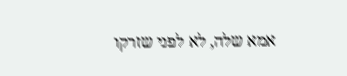אמא שלה, לא לפני שזרקו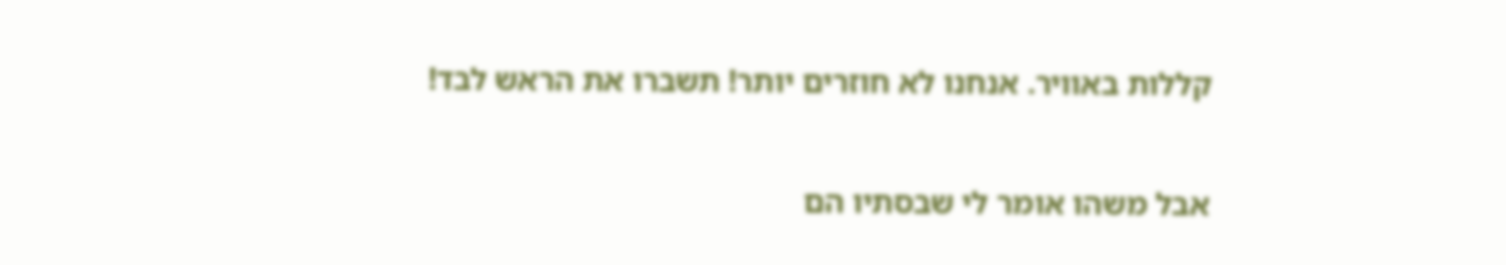קללות באוויר. אנחנו לא חוזרים יותר! תשברו את הראש לבד!

אבל משהו אומר לי שבסתיו הם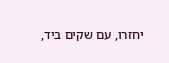יחזרו, עם שקים ביד,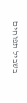בשביל תפוחים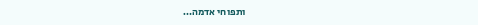ותפוחי אדמה…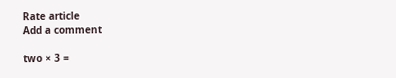Rate article
Add a comment

two × 3 =